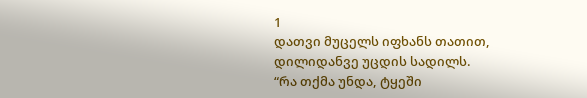1
დათვი მუცელს იფხანს თათით,
დილიდანვე უცდის სადილს.
“რა თქმა უნდა, ტყეში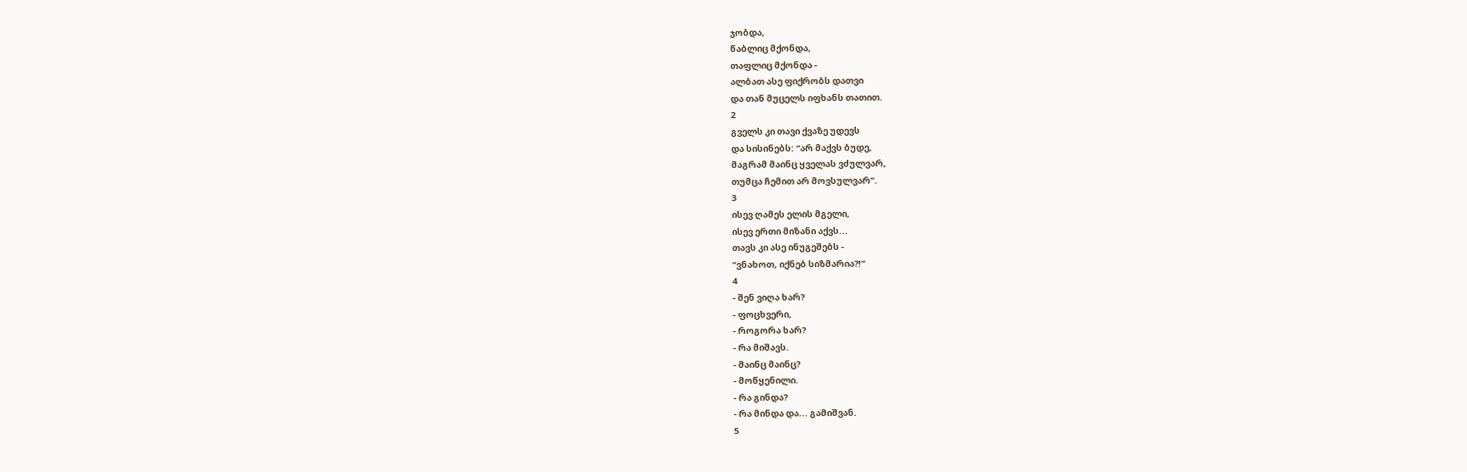ჯობდა,
წაბლიც მქონდა,
თაფლიც მქონდა -
ალბათ ასე ფიქრობს დათვი
და თან მუცელს იფხანს თათით.
2
გველს კი თავი ქვაზე უდევს
და სისინებს: “არ მაქვს ბუდე,
მაგრამ მაინც ყველას ვძულვარ,
თუმცა ჩემით არ მოვსულვარ”.
3
ისევ ღამეს ელის მგელი,
ისევ ერთი მიზანი აქვს...
თავს კი ასე ინუგეშებს -
“ვნახოთ, იქნებ სიზმარია?!”
4
- შენ ვიღა ხარ?
- ფოცხვერი,
- როგორა ხარ?
- რა მიშავს.
- მაინც მაინც?
- მოწყენილი.
- რა გინდა?
- რა მინდა და... გამიშვან.
5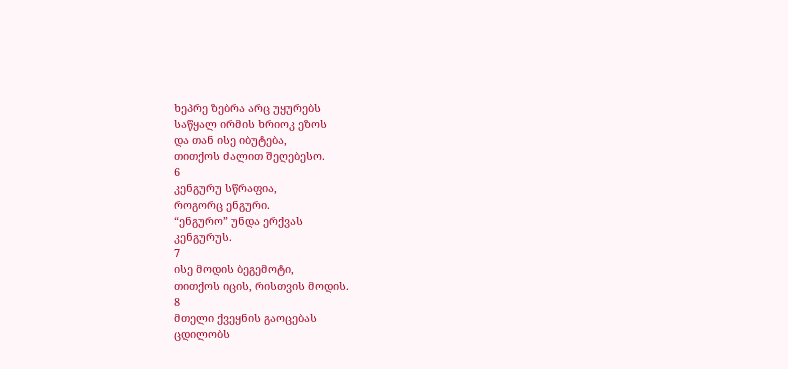ხეპრე ზებრა არც უყურებს
საწყალ ირმის ხრიოკ ეზოს
და თან ისე იბუტება,
თითქოს ძალით შეღებესო.
6
კენგურუ სწრაფია,
როგორც ენგური.
“ენგურო” უნდა ერქვას
კენგურუს.
7
ისე მოდის ბეგემოტი,
თითქოს იცის, რისთვის მოდის.
8
მთელი ქვეყნის გაოცებას
ცდილობს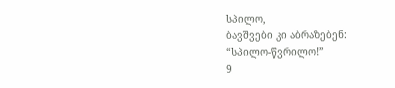სპილო,
ბავშვები კი აბრაზებენ:
“სპილო-წვრილო!”
9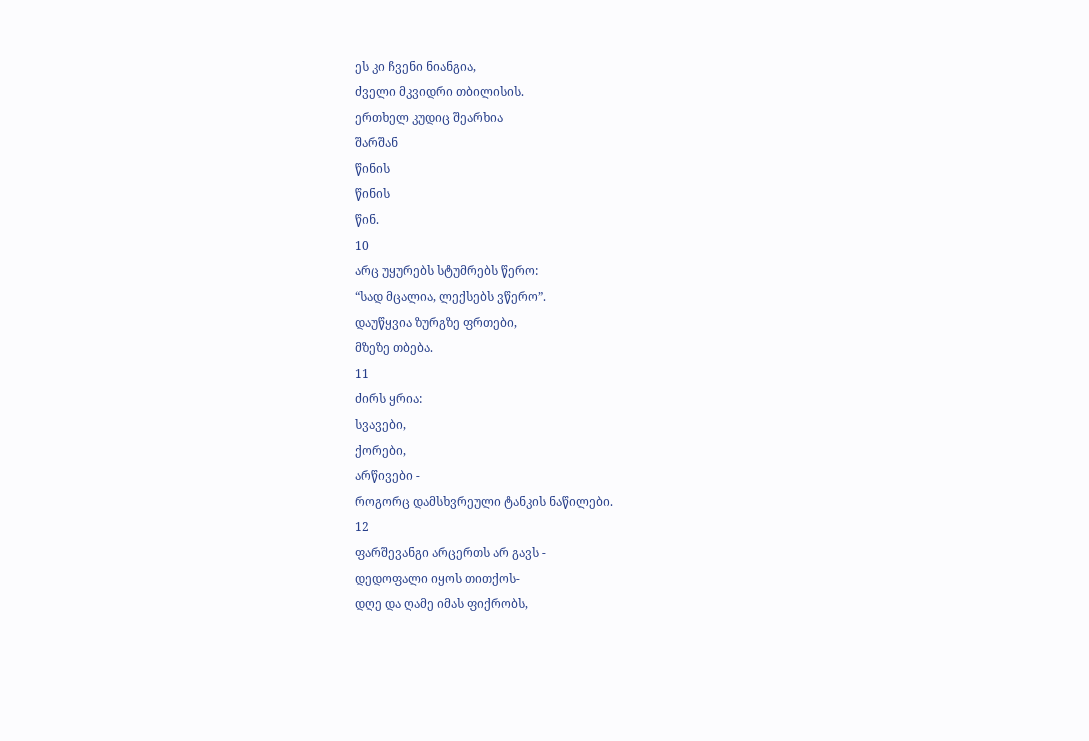ეს კი ჩვენი ნიანგია,
ძველი მკვიდრი თბილისის.
ერთხელ კუდიც შეარხია
შარშან
წინის
წინის
წინ.
10
არც უყურებს სტუმრებს წერო:
“სად მცალია, ლექსებს ვწერო”.
დაუწყვია ზურგზე ფრთები,
მზეზე თბება.
11
ძირს ყრია:
სვავები,
ქორები,
არწივები -
როგორც დამსხვრეული ტანკის ნაწილები.
12
ფარშევანგი არცერთს არ გავს -
დედოფალი იყოს თითქოს-
დღე და ღამე იმას ფიქრობს,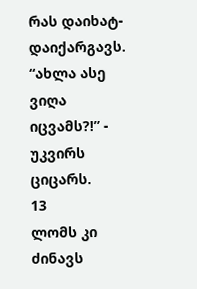რას დაიხატ-დაიქარგავს.
“ახლა ასე ვიღა იცვამს?!” -
უკვირს ციცარს.
13
ლომს კი ძინავს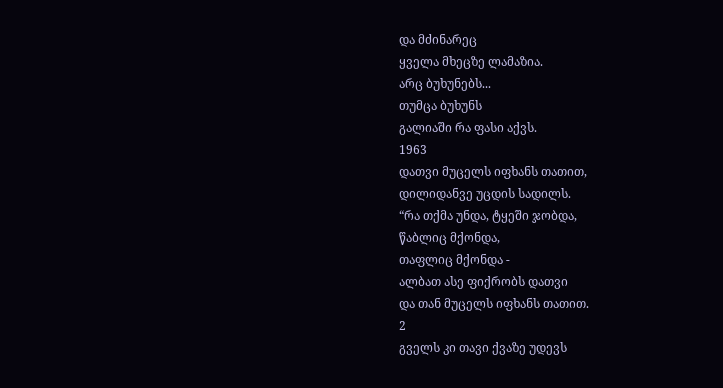და მძინარეც
ყველა მხეცზე ლამაზია.
არც ბუხუნებს...
თუმცა ბუხუნს
გალიაში რა ფასი აქვს.
1963
დათვი მუცელს იფხანს თათით,
დილიდანვე უცდის სადილს.
“რა თქმა უნდა, ტყეში ჯობდა,
წაბლიც მქონდა,
თაფლიც მქონდა -
ალბათ ასე ფიქრობს დათვი
და თან მუცელს იფხანს თათით.
2
გველს კი თავი ქვაზე უდევს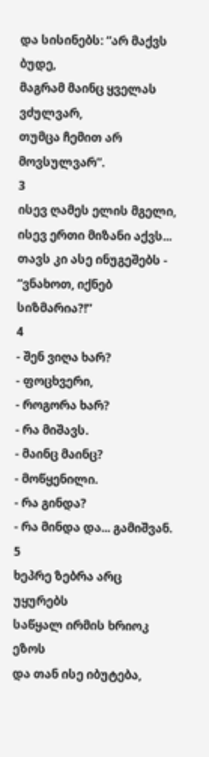და სისინებს: “არ მაქვს ბუდე,
მაგრამ მაინც ყველას ვძულვარ,
თუმცა ჩემით არ მოვსულვარ”.
3
ისევ ღამეს ელის მგელი,
ისევ ერთი მიზანი აქვს...
თავს კი ასე ინუგეშებს -
“ვნახოთ, იქნებ სიზმარია?!”
4
- შენ ვიღა ხარ?
- ფოცხვერი,
- როგორა ხარ?
- რა მიშავს.
- მაინც მაინც?
- მოწყენილი.
- რა გინდა?
- რა მინდა და... გამიშვან.
5
ხეპრე ზებრა არც უყურებს
საწყალ ირმის ხრიოკ ეზოს
და თან ისე იბუტება,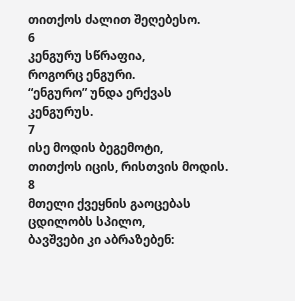თითქოს ძალით შეღებესო.
6
კენგურუ სწრაფია,
როგორც ენგური.
“ენგურო” უნდა ერქვას
კენგურუს.
7
ისე მოდის ბეგემოტი,
თითქოს იცის, რისთვის მოდის.
8
მთელი ქვეყნის გაოცებას
ცდილობს სპილო,
ბავშვები კი აბრაზებენ: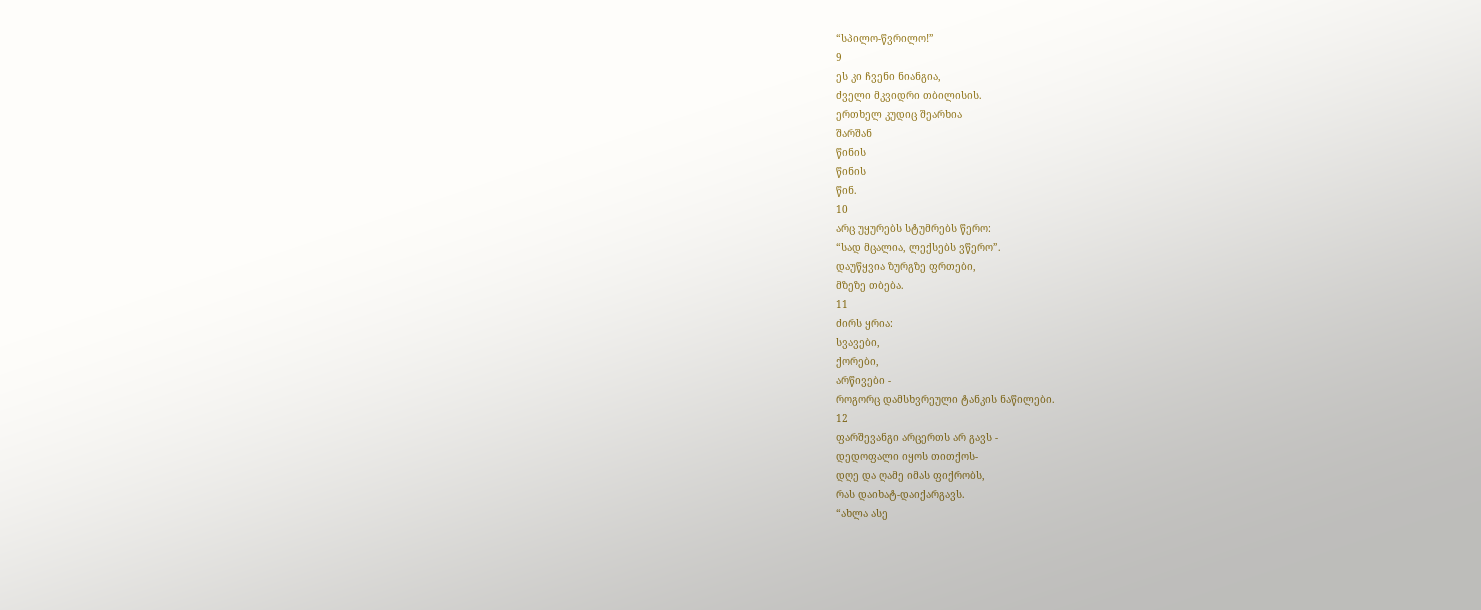“სპილო-წვრილო!”
9
ეს კი ჩვენი ნიანგია,
ძველი მკვიდრი თბილისის.
ერთხელ კუდიც შეარხია
შარშან
წინის
წინის
წინ.
10
არც უყურებს სტუმრებს წერო:
“სად მცალია, ლექსებს ვწერო”.
დაუწყვია ზურგზე ფრთები,
მზეზე თბება.
11
ძირს ყრია:
სვავები,
ქორები,
არწივები -
როგორც დამსხვრეული ტანკის ნაწილები.
12
ფარშევანგი არცერთს არ გავს -
დედოფალი იყოს თითქოს-
დღე და ღამე იმას ფიქრობს,
რას დაიხატ-დაიქარგავს.
“ახლა ასე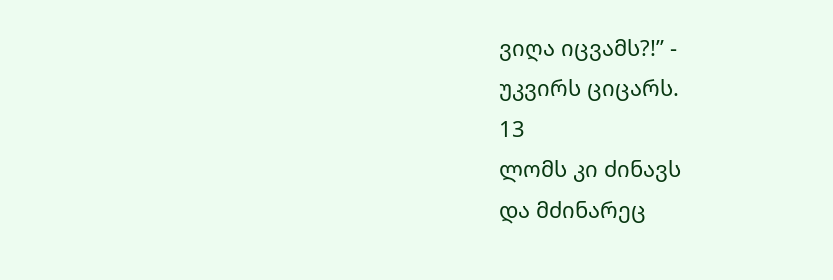ვიღა იცვამს?!” -
უკვირს ციცარს.
13
ლომს კი ძინავს
და მძინარეც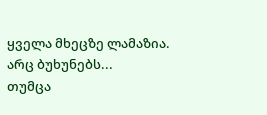ყველა მხეცზე ლამაზია.
არც ბუხუნებს...
თუმცა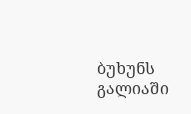ბუხუნს
გალიაში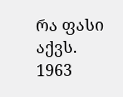რა ფასი აქვს.
1963